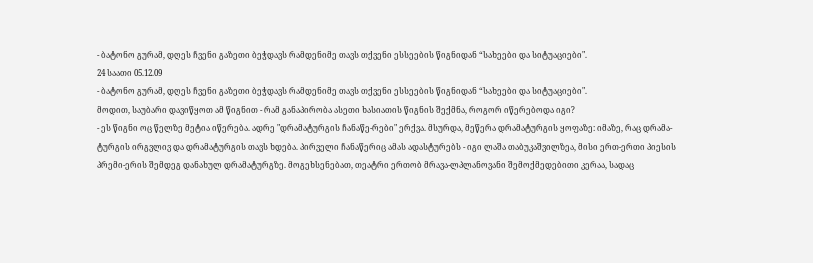- ბატონო გურამ, დღეს ჩვენი გაზეთი ბეჭდავს რამდენიმე თავს თქვენი ესსეების წიგნიდან “სახეები და სიტუაციები".
24 საათი 05.12.09
- ბატონო გურამ, დღეს ჩვენი გაზეთი ბეჭდავს რამდენიმე თავს თქვენი ესსეების წიგნიდან “სახეები და სიტუაციები".
მოდით, საუბარი დავიწყოთ ამ წიგნით - რამ განაპირობა ასეთი ხასიათის წიგნის შექმნა, როგორ იწერებოდა იგი?
- ეს წიგნი ოც წელზე მეტია იწერება. ადრე "დრამატურგის ჩანაწე-რები" ერქვა. მსურდა, მეწერა დრამატურგის ყოფაზე: იმაზე, რაც დრამა-ტურგის ირგვლივ და დრამატურგის თავს ხდება. პირველი ჩანაწერიც ამას ადასტურებს - იგი ლაშა თაბუკაშვილზეა, მისი ერთ-ერთი პიესის პრემი-ერის შემდეგ დანახულ დრამატურგზე. მოგეხსენებათ, თეატრი ერთობ მრავა-ლპლანოვანი შემოქმედებითი კერაა, სადაც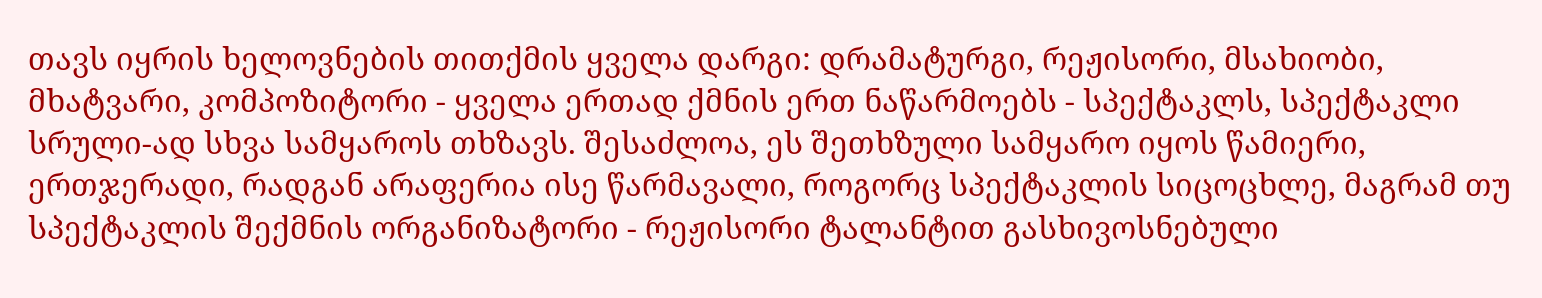თავს იყრის ხელოვნების თითქმის ყველა დარგი: დრამატურგი, რეჟისორი, მსახიობი, მხატვარი, კომპოზიტორი - ყველა ერთად ქმნის ერთ ნაწარმოებს - სპექტაკლს, სპექტაკლი სრული-ად სხვა სამყაროს თხზავს. შესაძლოა, ეს შეთხზული სამყარო იყოს წამიერი, ერთჯერადი, რადგან არაფერია ისე წარმავალი, როგორც სპექტაკლის სიცოცხლე, მაგრამ თუ სპექტაკლის შექმნის ორგანიზატორი - რეჟისორი ტალანტით გასხივოსნებული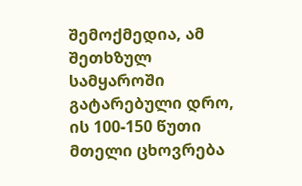შემოქმედია, ამ შეთხზულ სამყაროში გატარებული დრო, ის 100-150 წუთი მთელი ცხოვრება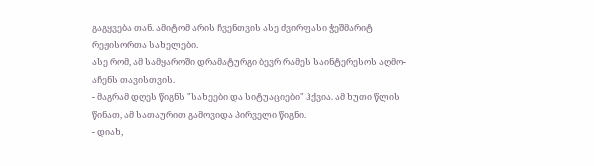გაგყვება თან. ამიტომ არის ჩვენთვის ასე ძვირფასი ჭეშმარიტ რეჟისორთა სახელები.
ასე რომ, ამ სამყაროში დრამატურგი ბევრ რამეს საინტერესოს აღმო-აჩენს თავისთვის.
- მაგრამ დღეს წიგნს "სახეები და სიტუაციები" ჰქვია. ამ ხუთი წლის წინათ, ამ სათაურით გამოვიდა პირველი წიგნი.
- დიახ,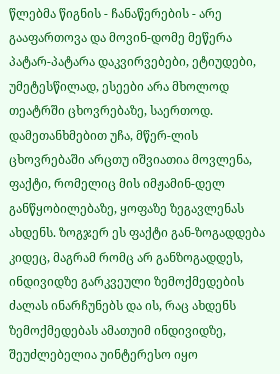წლებმა წიგნის - ჩანაწერების - არე გააფართოვა და მოვინ-დომე მეწერა პატარ-პატარა დაკვირვებები, ეტიუდები, უმეტესწილად, ესეები არა მხოლოდ თეატრში ცხოვრებაზე, საერთოდ. დამეთანხმებით უჩა, მწერ-ლის ცხოვრებაში არცთუ იშვიათია მოვლენა, ფაქტი, რომელიც მის იმჟამინ-დელ განწყობილებაზე, ყოფაზე ზეგავლენას ახდენს. ზოგჯერ ეს ფაქტი გან-ზოგადდება კიდეც, მაგრამ რომც არ განზოგადდეს, ინდივიდზე გარკვეული ზემოქმედების ძალას ინარჩუნებს და ის, რაც ახდენს ზემოქმედებას ამათუიმ ინდივიდზე, შეუძლებელია უინტერესო იყო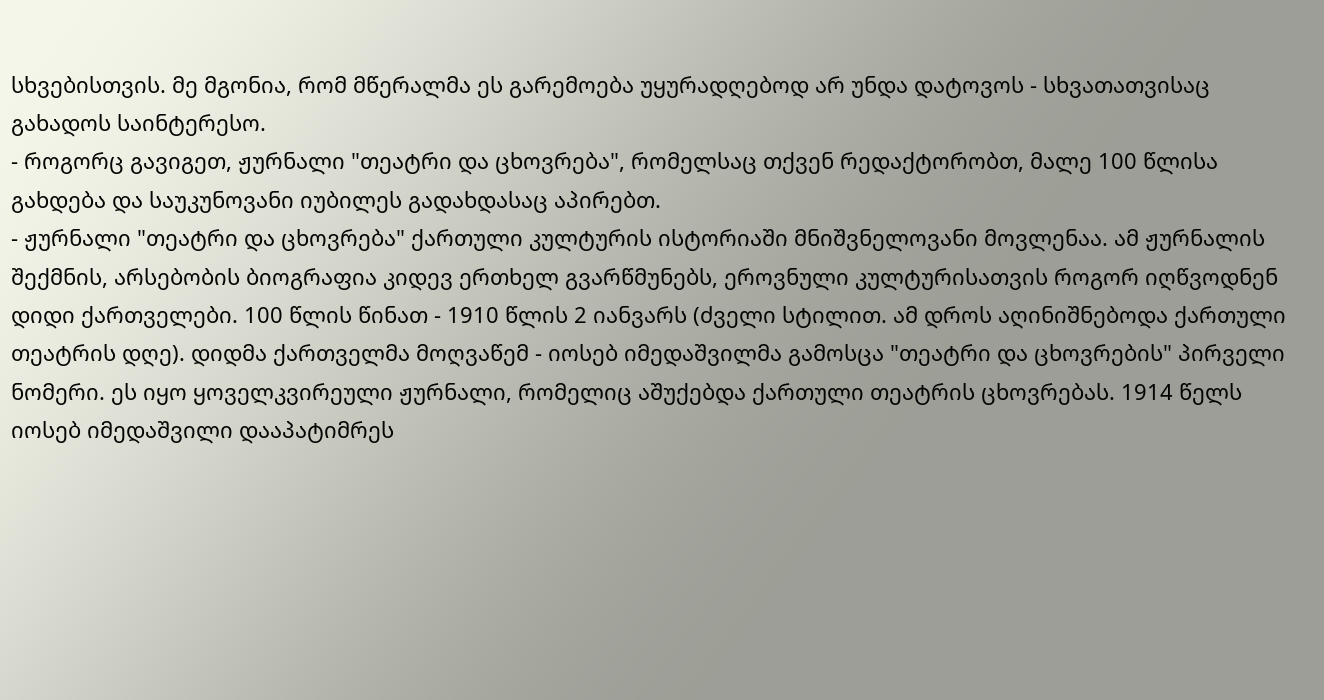სხვებისთვის. მე მგონია, რომ მწერალმა ეს გარემოება უყურადღებოდ არ უნდა დატოვოს - სხვათათვისაც გახადოს საინტერესო.
- როგორც გავიგეთ, ჟურნალი "თეატრი და ცხოვრება", რომელსაც თქვენ რედაქტორობთ, მალე 100 წლისა გახდება და საუკუნოვანი იუბილეს გადახდასაც აპირებთ.
- ჟურნალი "თეატრი და ცხოვრება" ქართული კულტურის ისტორიაში მნიშვნელოვანი მოვლენაა. ამ ჟურნალის შექმნის, არსებობის ბიოგრაფია კიდევ ერთხელ გვარწმუნებს, ეროვნული კულტურისათვის როგორ იღწვოდნენ დიდი ქართველები. 100 წლის წინათ - 1910 წლის 2 იანვარს (ძველი სტილით. ამ დროს აღინიშნებოდა ქართული თეატრის დღე). დიდმა ქართველმა მოღვაწემ - იოსებ იმედაშვილმა გამოსცა "თეატრი და ცხოვრების" პირველი ნომერი. ეს იყო ყოველკვირეული ჟურნალი, რომელიც აშუქებდა ქართული თეატრის ცხოვრებას. 1914 წელს იოსებ იმედაშვილი დააპატიმრეს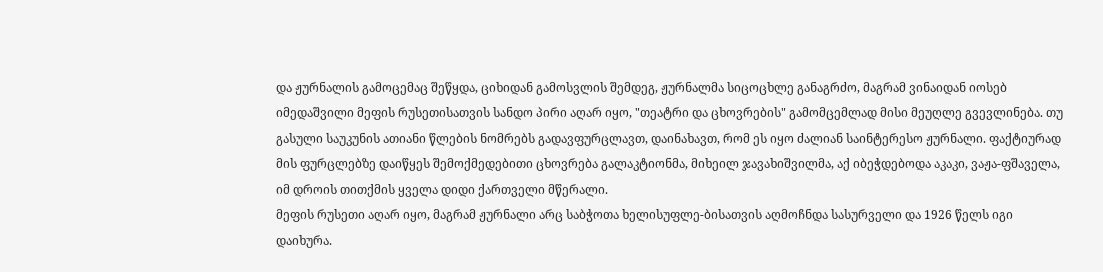და ჟურნალის გამოცემაც შეწყდა, ციხიდან გამოსვლის შემდეგ, ჟურნალმა სიცოცხლე განაგრძო, მაგრამ ვინაიდან იოსებ იმედაშვილი მეფის რუსეთისათვის სანდო პირი აღარ იყო, "თეატრი და ცხოვრების" გამომცემლად მისი მეუღლე გვევლინება. თუ გასული საუკუნის ათიანი წლების ნომრებს გადავფურცლავთ, დაინახავთ, რომ ეს იყო ძალიან საინტერესო ჟურნალი. ფაქტიურად მის ფურცლებზე დაიწყეს შემოქმედებითი ცხოვრება გალაკტიონმა, მიხეილ ჯავახიშვილმა, აქ იბეჭდებოდა აკაკი, ვაჟა-ფშაველა, იმ დროის თითქმის ყველა დიდი ქართველი მწერალი.
მეფის რუსეთი აღარ იყო, მაგრამ ჟურნალი არც საბჭოთა ხელისუფლე-ბისათვის აღმოჩნდა სასურველი და 1926 წელს იგი დაიხურა.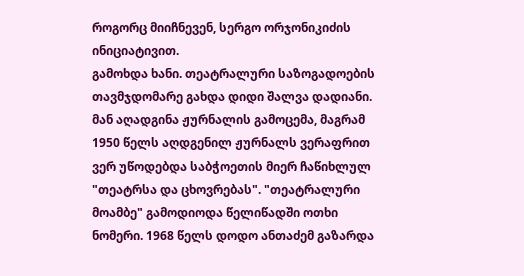როგორც მიიჩნევენ, სერგო ორჯონიკიძის ინიციატივით.
გამოხდა ხანი. თეატრალური საზოგადოების თავმჯდომარე გახდა დიდი შალვა დადიანი. მან აღადგინა ჟურნალის გამოცემა, მაგრამ 1950 წელს აღდგენილ ჟურნალს ვერაფრით ვერ უწოდებდა საბჭოეთის მიერ ჩაწიხლულ "თეატრსა და ცხოვრებას". "თეატრალური მოამბე" გამოდიოდა წელიწადში ოთხი ნომერი. 1968 წელს დოდო ანთაძემ გაზარდა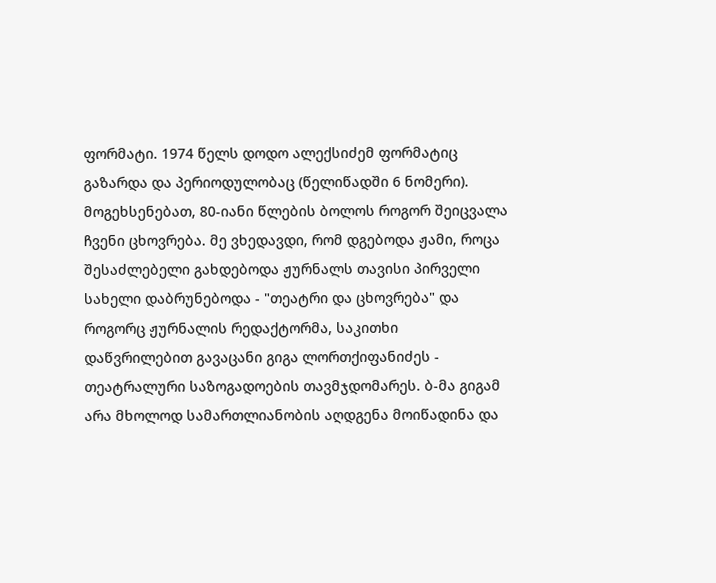ფორმატი. 1974 წელს დოდო ალექსიძემ ფორმატიც გაზარდა და პერიოდულობაც (წელიწადში 6 ნომერი).
მოგეხსენებათ, 80-იანი წლების ბოლოს როგორ შეიცვალა ჩვენი ცხოვრება. მე ვხედავდი, რომ დგებოდა ჟამი, როცა შესაძლებელი გახდებოდა ჟურნალს თავისი პირველი სახელი დაბრუნებოდა - "თეატრი და ცხოვრება" და როგორც ჟურნალის რედაქტორმა, საკითხი დაწვრილებით გავაცანი გიგა ლორთქიფანიძეს - თეატრალური საზოგადოების თავმჯდომარეს. ბ-მა გიგამ არა მხოლოდ სამართლიანობის აღდგენა მოიწადინა და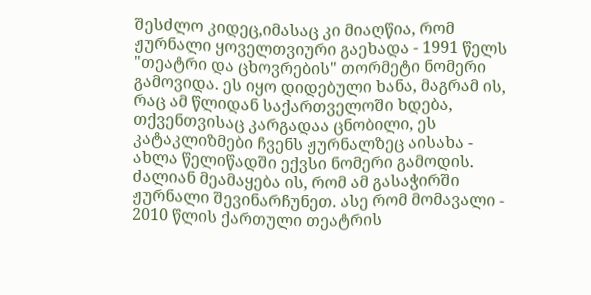შესძლო კიდეც,იმასაც კი მიაღწია, რომ ჟურნალი ყოველთვიური გაეხადა - 1991 წელს "თეატრი და ცხოვრების" თორმეტი ნომერი გამოვიდა. ეს იყო დიდებული ხანა, მაგრამ ის, რაც ამ წლიდან საქართველოში ხდება, თქვენთვისაც კარგადაა ცნობილი, ეს კატაკლიზმები ჩვენს ჟურნალზეც აისახა - ახლა წელიწადში ექვსი ნომერი გამოდის. ძალიან მეამაყება ის, რომ ამ გასაჭირში ჟურნალი შევინარჩუნეთ. ასე რომ მომავალი - 2010 წლის ქართული თეატრის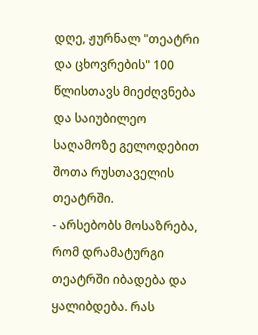დღე, ჟურნალ "თეატრი და ცხოვრების" 100 წლისთავს მიეძღვნება და საიუბილეო საღამოზე გელოდებით შოთა რუსთაველის თეატრში.
- არსებობს მოსაზრება, რომ დრამატურგი თეატრში იბადება და ყალიბდება. რას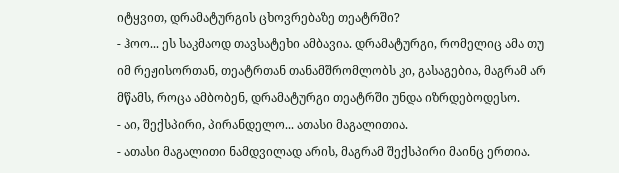იტყვით, დრამატურგის ცხოვრებაზე თეატრში?
- ჰოო... ეს საკმაოდ თავსატეხი ამბავია. დრამატურგი, რომელიც ამა თუ იმ რეჟისორთან, თეატრთან თანამშრომლობს კი, გასაგებია, მაგრამ არ მწამს, როცა ამბობენ, დრამატურგი თეატრში უნდა იზრდებოდესო.
- აი, შექსპირი, პირანდელო... ათასი მაგალითია.
- ათასი მაგალითი ნამდვილად არის, მაგრამ შექსპირი მაინც ერთია.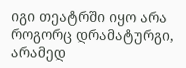იგი თეატრში იყო არა როგორც დრამატურგი, არამედ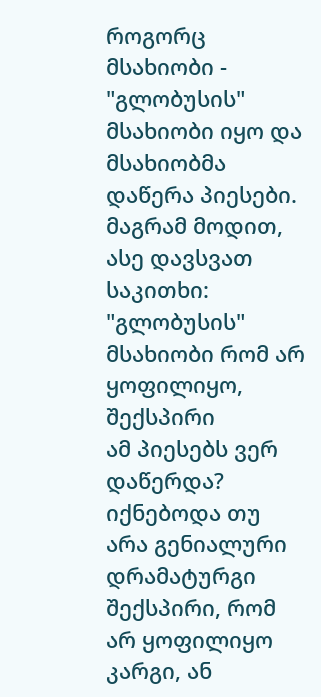როგორც მსახიობი - "გლობუსის" მსახიობი იყო და მსახიობმა დაწერა პიესები. მაგრამ მოდით, ასე დავსვათ საკითხი: "გლობუსის" მსახიობი რომ არ ყოფილიყო, შექსპირი
ამ პიესებს ვერ დაწერდა? იქნებოდა თუ არა გენიალური დრამატურგი შექსპირი, რომ არ ყოფილიყო კარგი, ან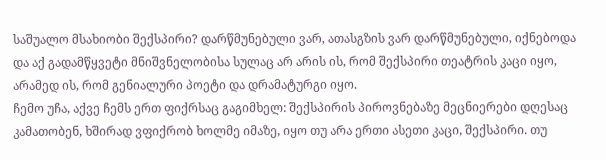საშუალო მსახიობი შექსპირი? დარწმუნებული ვარ, ათასგზის ვარ დარწმუნებული, იქნებოდა და აქ გადამწყვეტი მნიშვნელობისა სულაც არ არის ის, რომ შექსპირი თეატრის კაცი იყო, არამედ ის, რომ გენიალური პოეტი და დრამატურგი იყო.
ჩემო უჩა, აქვე ჩემს ერთ ფიქრსაც გაგიმხელ: შექსპირის პიროვნებაზე მეცნიერები დღესაც კამათობენ, ხშირად ვფიქრობ ხოლმე იმაზე, იყო თუ არა ერთი ასეთი კაცი, შექსპირი. თუ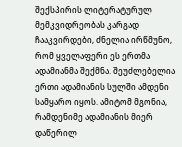შექსპირის ლიტერატურულ მემკვიდრეობას კარგად ჩააკვირდები, ძნელია ირწმუნო, რომ ყველაფერი ეს ერთმა ადამიანმა შექმნა. შეუძლებელია ერთი ადამიანის სულში ამდენი სამყარო იყოს. ამიტომ მგონია, რამდენიმე ადამიანის მიერ დაწერილ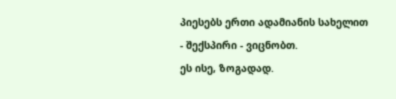პიესებს ერთი ადამიანის სახელით - შექსპირი - ვიცნობთ.
ეს ისე, ზოგადად.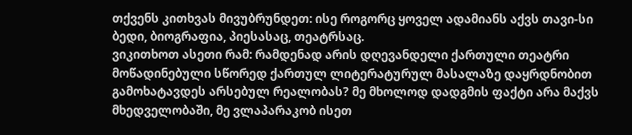თქვენს კითხვას მივუბრუნდეთ: ისე როგორც ყოველ ადამიანს აქვს თავი-სი ბედი, ბიოგრაფია, პიესასაც, თეატრსაც.
ვიკითხოთ ასეთი რამ: რამდენად არის დღევანდელი ქართული თეატრი მოწადინებული სწორედ ქართულ ლიტერატურულ მასალაზე დაყრდნობით გამოხატავდეს არსებულ რეალობას? მე მხოლოდ დადგმის ფაქტი არა მაქვს მხედველობაში, მე ვლაპარაკობ ისეთ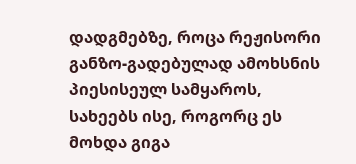დადგმებზე, როცა რეჟისორი განზო-გადებულად ამოხსნის პიესისეულ სამყაროს, სახეებს ისე, როგორც ეს მოხდა გიგა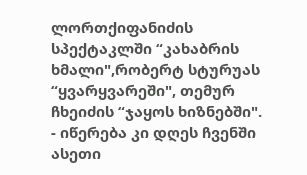ლორთქიფანიძის სპექტაკლში “კახაბრის ხმალი",რობერტ სტურუას “ყვარყვარეში", თემურ ჩხეიძის “ჯაყოს ხიზნებში".
- იწერება კი დღეს ჩვენში ასეთი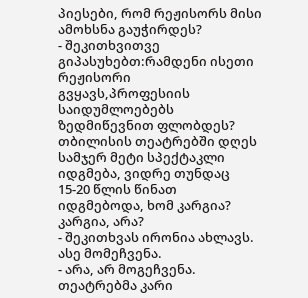პიესები, რომ რეჟისორს მისი ამოხსნა გაუჭირდეს?
- შეკითხვითვე გიპასუხებთ:რამდენი ისეთი რეჟისორი გვყავს,პროფესიის საიდუმლოებებს ზედმიწევნით ფლობდეს? თბილისის თეატრებში დღეს სამჯერ მეტი სპექტაკლი იდგმება, ვიდრე თუნდაც 15-20 წლის წინათ იდგმებოდა, ხომ კარგია? კარგია, არა?
- შეკითხვას ირონია ახლავს. ასე მომეჩვენა.
- არა, არ მოგეჩვენა. თეატრებმა კარი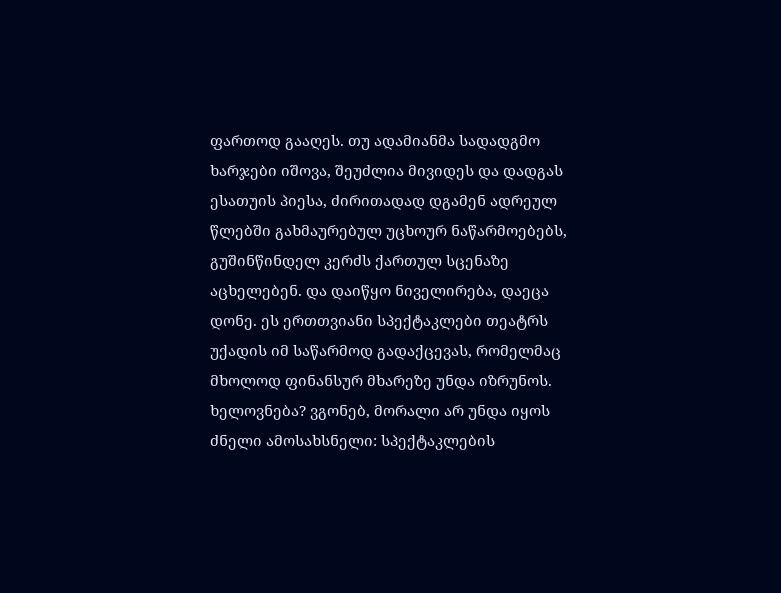ფართოდ გააღეს. თუ ადამიანმა სადადგმო ხარჯები იშოვა, შეუძლია მივიდეს და დადგას ესათუის პიესა, ძირითადად დგამენ ადრეულ წლებში გახმაურებულ უცხოურ ნაწარმოებებს, გუშინწინდელ კერძს ქართულ სცენაზე აცხელებენ. და დაიწყო ნიველირება, დაეცა დონე. ეს ერთთვიანი სპექტაკლები თეატრს უქადის იმ საწარმოდ გადაქცევას, რომელმაც მხოლოდ ფინანსურ მხარეზე უნდა იზრუნოს. ხელოვნება? ვგონებ, მორალი არ უნდა იყოს ძნელი ამოსახსნელი: სპექტაკლების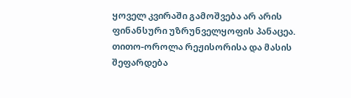ყოველ კვირაში გამოშვება არ არის ფინანსური უზრუნველყოფის პანაცეა. თითო-ოროლა რეჟისორისა და მასის შეფარდება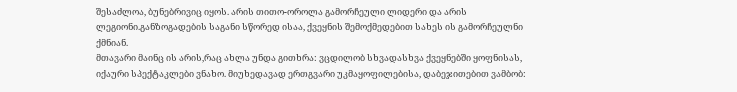შესაძლოა, ბუნებრივიც იყოს. არის თითო-ოროლა გამორჩეული ლიდერი და არის ლეგიონი.განზოგადების საგანი სწორედ ისაა, ქვეყნის შემოქმედებით სახეს ის გამორჩეულნი ქმნიან.
მთავარი მაინც ის არის,რაც ახლა უნდა გითხრა: ვცდილობ სხვადასხვა ქვეყნებში ყოფნისას, იქაური სპექტაკლები ვნახო. მიუხედავად ერთგვარი უკმაყოფილებისა, დაბეჯითებით ვამბობ: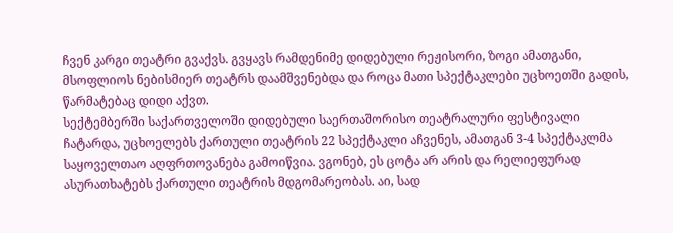ჩვენ კარგი თეატრი გვაქვს. გვყავს რამდენიმე დიდებული რეჟისორი, ზოგი ამათგანი, მსოფლიოს ნებისმიერ თეატრს დაამშვენებდა და როცა მათი სპექტაკლები უცხოეთში გადის, წარმატებაც დიდი აქვთ.
სექტემბერში საქართველოში დიდებული საერთაშორისო თეატრალური ფესტივალი ჩატარდა, უცხოელებს ქართული თეატრის 22 სპექტაკლი აჩვენეს, ამათგან 3-4 სპექტაკლმა საყოველთაო აღფრთოვანება გამოიწვია. ვგონებ, ეს ცოტა არ არის და რელიეფურად ასურათხატებს ქართული თეატრის მდგომარეობას. აი, სად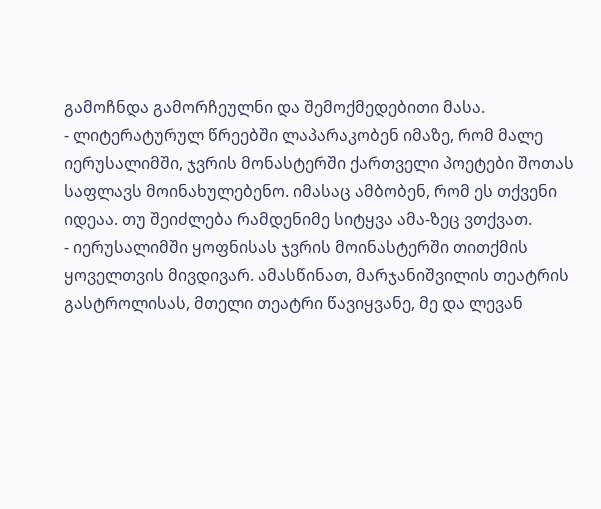გამოჩნდა გამორჩეულნი და შემოქმედებითი მასა.
- ლიტერატურულ წრეებში ლაპარაკობენ იმაზე, რომ მალე იერუსალიმში, ჯვრის მონასტერში ქართველი პოეტები შოთას საფლავს მოინახულებენო. იმასაც ამბობენ, რომ ეს თქვენი იდეაა. თუ შეიძლება რამდენიმე სიტყვა ამა-ზეც ვთქვათ.
- იერუსალიმში ყოფნისას ჯვრის მოინასტერში თითქმის ყოველთვის მივდივარ. ამასწინათ, მარჯანიშვილის თეატრის გასტროლისას, მთელი თეატრი წავიყვანე, მე და ლევან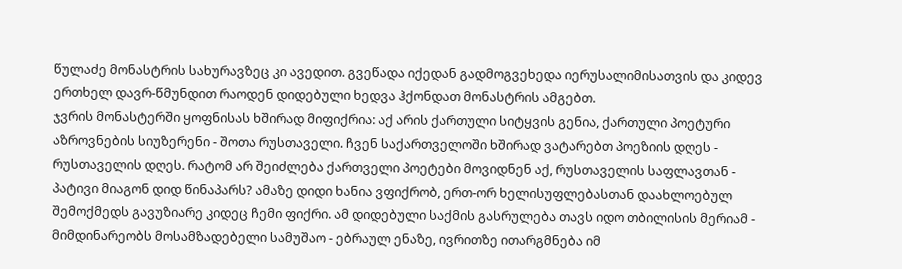წულაძე მონასტრის სახურავზეც კი ავედით. გვეწადა იქედან გადმოგვეხედა იერუსალიმისათვის და კიდევ ერთხელ დავრ-წმუნდით რაოდენ დიდებული ხედვა ჰქონდათ მონასტრის ამგებთ.
ჯვრის მონასტერში ყოფნისას ხშირად მიფიქრია: აქ არის ქართული სიტყვის გენია, ქართული პოეტური აზროვნების სიუზერენი - შოთა რუსთაველი. ჩვენ საქართველოში ხშირად ვატარებთ პოეზიის დღეს - რუსთაველის დღეს. რატომ არ შეიძლება ქართველი პოეტები მოვიდნენ აქ, რუსთაველის საფლავთან - პატივი მიაგონ დიდ წინაპარს? ამაზე დიდი ხანია ვფიქრობ, ერთ-ორ ხელისუფლებასთან დაახლოებულ შემოქმედს გავუზიარე კიდეც ჩემი ფიქრი. ამ დიდებული საქმის გასრულება თავს იდო თბილისის მერიამ - მიმდინარეობს მოსამზადებელი სამუშაო - ებრაულ ენაზე, ივრითზე ითარგმნება იმ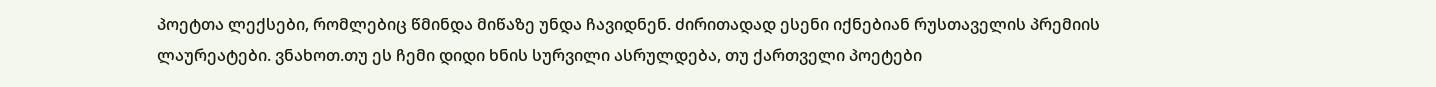პოეტთა ლექსები, რომლებიც წმინდა მიწაზე უნდა ჩავიდნენ. ძირითადად ესენი იქნებიან რუსთაველის პრემიის ლაურეატები. ვნახოთ.თუ ეს ჩემი დიდი ხნის სურვილი ასრულდება, თუ ქართველი პოეტები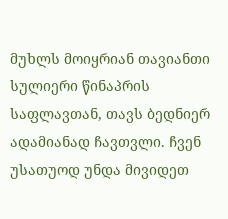მუხლს მოიყრიან თავიანთი სულიერი წინაპრის საფლავთან, თავს ბედნიერ ადამიანად ჩავთვლი. ჩვენ უსათუოდ უნდა მივიდეთ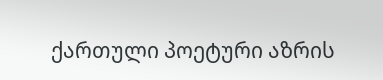ქართული პოეტური აზრის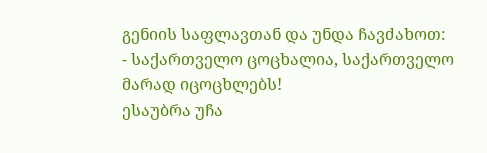გენიის საფლავთან და უნდა ჩავძახოთ:
- საქართველო ცოცხალია, საქართველო მარად იცოცხლებს!
ესაუბრა უჩა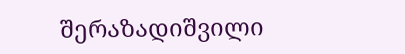შერაზადიშვილი